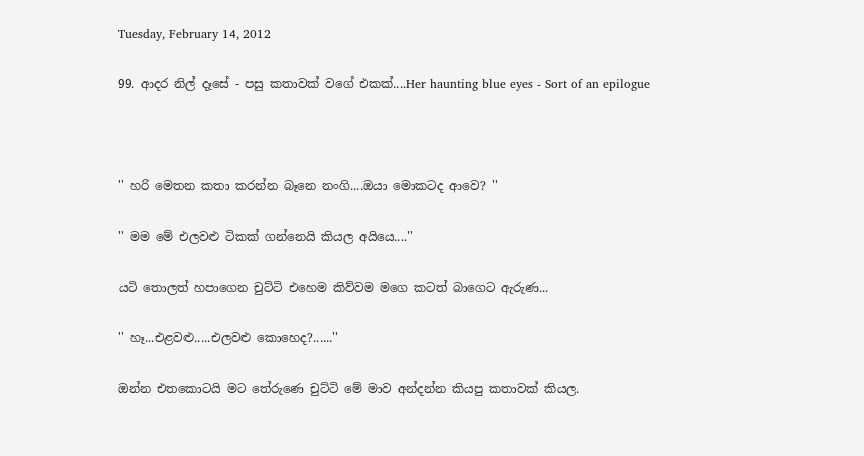Tuesday, February 14, 2012

99. ආදර නිල් දෑසේ - පසු කතාවක් වගේ එකක්....Her haunting blue eyes - Sort of an epilogue



'' හරි මෙතන කතා කරන්න බෑනෙ නංගි....ඔයා මොකටද ආවෙ? ''

'' මම මේ එලවළු ටිකක් ගන්නෙයි කියල අයියෙ....''

යටි තොලත් හපාගෙන චුට්ටි එහෙම කිව්වම මගෙ කටත් බාගෙට ඇරුණ...

'' හෑ...එළවළු.....එලවළු කොහෙද?......''

ඔන්න එතකොටයි මට තේරුණෙ චුට්ටි මේ මාව අන්දන්න කියපු කතාවක් කියල.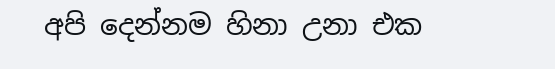අපි දෙන්නම හිනා උනා එක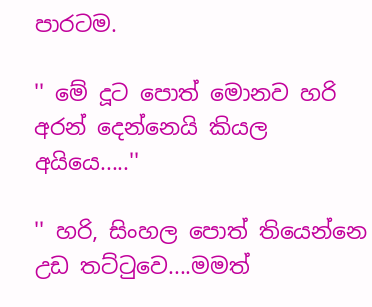පාරටම.

'' මේ දූට පොත් මොනව හරි අරන් දෙන්නෙයි කියල අයියෙ.....''

'' හරි, සිංහල පොත් තියෙන්නෙ උඩ තට්ටුවෙ....මමත්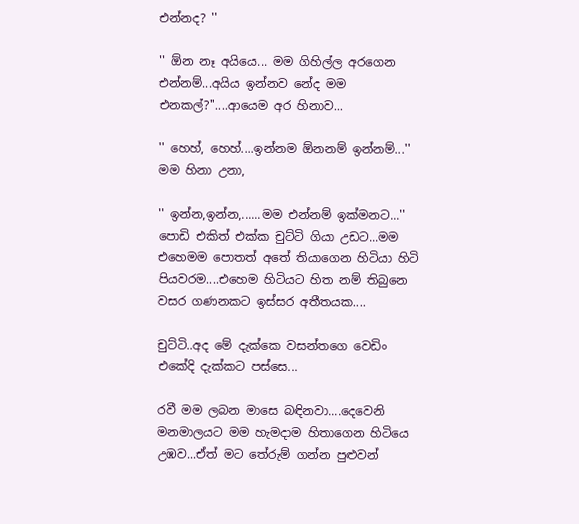එන්නද? ''

'' ඕන නෑ අයියෙ... මම ගිහිල්ල අරගෙන එන්නම්...අයිය ඉන්නව නේද මම එනකල්?''....ආයෙම අර හිනාව...

'' හෙහ්, හෙහ්....ඉන්නම ඕනනම් ඉන්නම්...'' මම හිනා උනා,

'' ඉන්න,ඉන්න,......මම එන්නම් ඉක්මනට...'' පොඩි එකිත් එක්ක චුට්ටි ගියා උඩට...මම එහෙමම පොතත් අතේ තියාගෙන හිටියා හිටි පියවරම....එහෙම හිටියට හිත නම් තිබුනෙ වසර ගණනකට ඉස්සර අතීතයක....

චුට්ටි..අද මේ දැක්කෙ වසන්තගෙ වෙඩිං එකේදි දැක්කට පස්සෙ...

රවී මම ලබන මාසෙ බඳිනවා....දෙවෙනි මනමාලයට මම හැමදාම හිතාගෙන හිටියෙ උඹව...ඒත් මට තේරුම් ගන්න පුළුවන්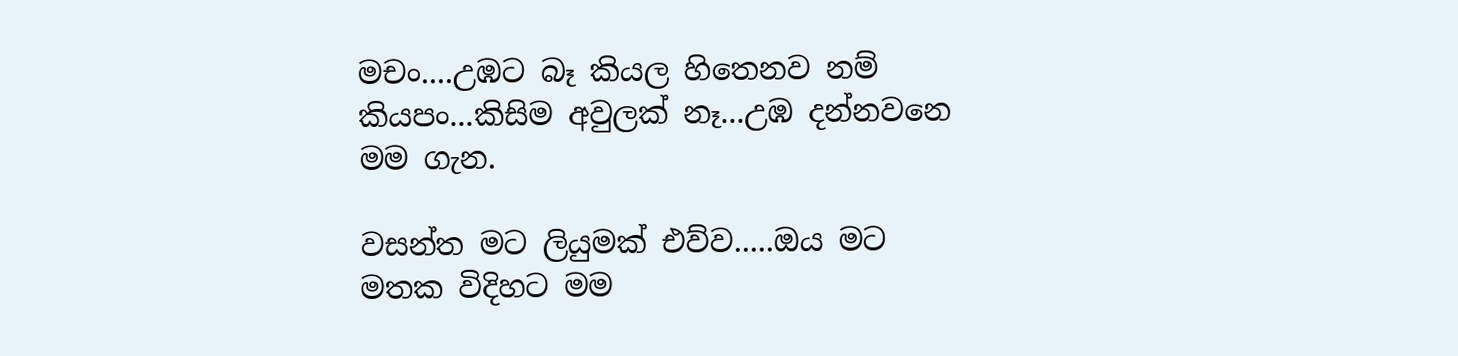මචං....උඹට බෑ කියල හිතෙනව නම් කියපං...කිසිම අවුලක් නෑ...උඹ දන්නවනෙ මම ගැන.

වසන්ත මට ලියුමක් එව්ව.....ඔය මට මතක විදිහට මම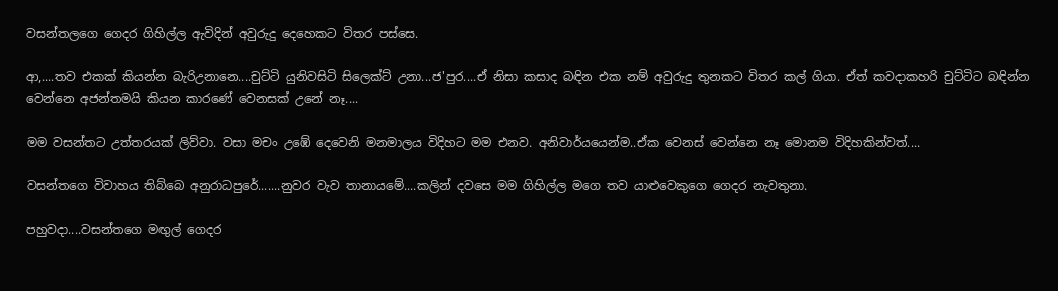වසන්තලගෙ ගෙදර ගිහිල්ල ඇවිදින් අවුරුදු දෙහෙකට විතර පස්සෙ.

ආ,....තව එකක් කියන්න බැරිඋනානෙ....චුට්ටි යුනිවසිටි සිලෙක්ට් උනා...ජ'පුර....ඒ නිසා කසාද බඳින එක නම් අවුරුදු තුනකට විතර කල් ගියා. ඒත් කවදාකහරි චුට්ටිට බඳින්න වෙන්නෙ අජන්තමයි කියන කාරණේ වෙනසක් උනේ නෑ....

මම වසන්තට උත්තරයක් ලිව්වා. වසා මචං උඹේ දෙවෙනි මනමාලය විදිහට මම එනව. අනිවාර්යයෙන්ම..ඒක වෙනස් වෙන්නෙ නෑ මොනම විදිහකින්වත්....

වසන්තගෙ විවාහය තිබ්බෙ අනුරාධපුරේ.......නුවර වැව තානායමේ....කලින් දවසෙ මම ගිහිල්ල මගෙ තව යාළුවෙකුගෙ ගෙදර නැවතුනා.

පහුවදා....වසන්තගෙ මඟුල් ගෙදර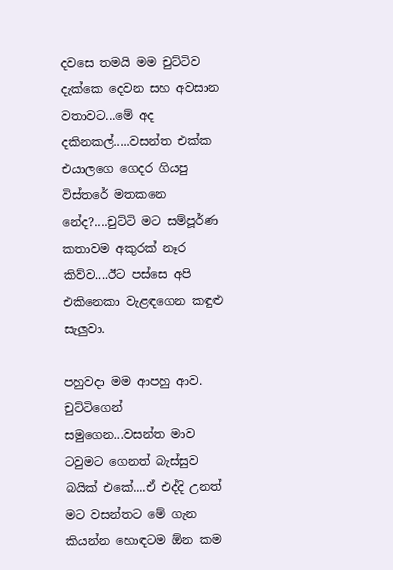දවසෙ තමයි මම චුට්ටිව දැක්කෙ දෙවන සහ අවසාන වතාවට...මේ අද දකිනකල්.....වසන්ත එක්ක එයාලගෙ ගෙදර ගියපු විස්තරේ මතකනෙ නේද?....චුට්ටි මට සම්පූර්ණ කතාවම අකුරක් නෑර කිව්ව....ඊට පස්සෙ අපි එකිනෙකා වැළඳගෙන කඳුළු සැලුවා.

පහුවදා මම ආපහු ආව. චුට්ටිගෙන් සමුගෙන...වසන්ත මාව ටවුමට ගෙනත් බැස්සුව බයික් එකේ....ඒ එද්දි උනත් මට වසන්තට මේ ගැන කියන්න හොඳටම ඕන කම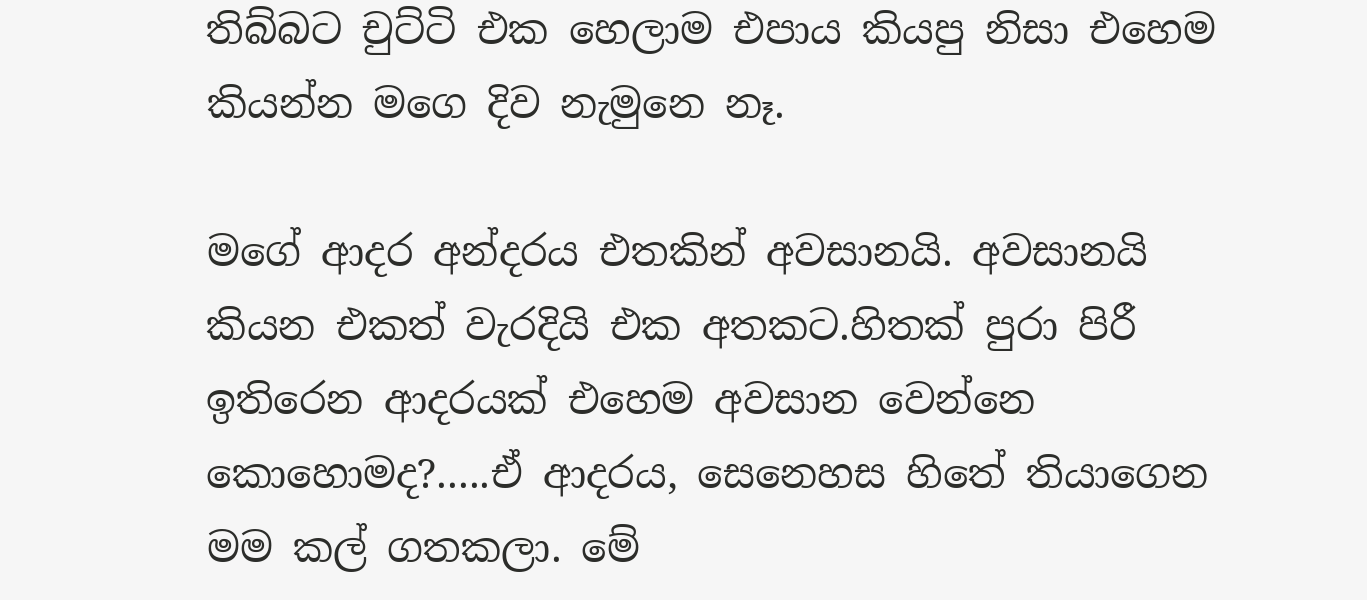තිබ්බට චුට්ටි එක හෙලාම එපාය කියපු නිසා එහෙම කියන්න මගෙ දිව නැමුනෙ නෑ.

මගේ ආදර අන්දරය එතකින් අවසානයි. අවසානයි කියන එකත් වැරදියි එක අතකට.හිතක් පුරා පිරී ඉතිරෙන ආදරයක් එහෙම අවසාන වෙන්නෙ කොහොමද?.....ඒ ආදරය, සෙනෙහස හිතේ තියාගෙන මම කල් ගතකලා. මේ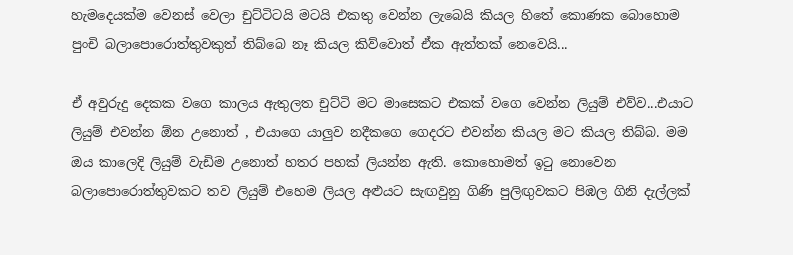හැමදෙයක්ම වෙනස් වෙලා චුට්ටිටයි මටයි එකතු වෙන්න ලැබෙයි කියල හිතේ කොණක බොහොම පුංචි බලාපොරොත්තුවකුත් තිබ්බෙ නෑ කියල කිව්වොත් ඒක ඇත්තක් නෙවෙයි...

ඒ අවුරුදු දෙකක වගෙ කාලය ඇතුලත චුට්ටි මට මාසෙකට එකක් වගෙ වෙන්න ලියුම් එව්ව...එයාට ලියුම් එවන්න ඕන උනොත් , එයාගෙ යාලුව නදීකගෙ ගෙදරට එවන්න කියල මට කියල තිබ්බ. මම ඔය කාලෙදි ලියුම් වැඩිම උනොත් හතර පහක් ලියන්න ඇති. කොහොමත් ඉටු නොවෙන බලාපොරොත්තුවකට තව ලියුම් එහෙම ලියල අළුයට සැඟවුනු ගිණි පුලිඟුවකට පිඹල ගිනි දැල්ලක්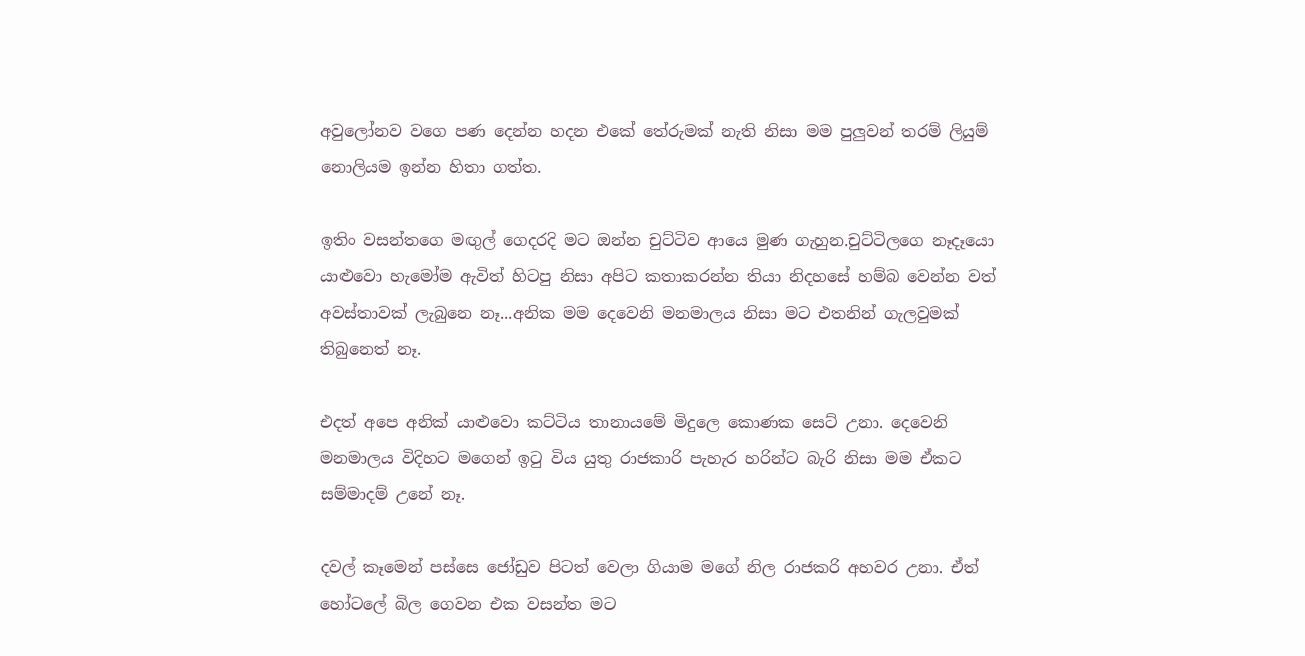අවුලෝනව වගෙ පණ දෙන්න හදන එකේ තේරුමක් නැති නිසා මම පුලුවන් තරම් ලියුම් නොලියම ඉන්න හිතා ගත්ත.

ඉතිං වසන්තගෙ මඟුල් ගෙදරදි මට ඔන්න චුට්ටිව ආයෙ මුණ ගැහුන.චුට්ටිලගෙ නෑදෑයො යාළුවො හැමෝම ඇවිත් හිටපු නිසා අපිට කතාකරන්න තියා නිදහසේ හම්බ වෙන්න වත් අවස්තාවක් ලැබුනෙ නෑ...අනික මම දෙවෙනි මනමාලය නිසා මට එතනින් ගැලවුමක් තිබුනෙත් නෑ.

එදත් අපෙ අනික් යාළුවො කට්ටිය තානායමේ මිදුලෙ කොණක සෙට් උනා. දෙවෙනි මනමාලය විදිහට මගෙන් ඉටු විය යුතු රාජකාරි පැහැර හරින්ට බැරි නිසා මම ඒකට සම්මාදම් උනේ නෑ.

දවල් කෑමෙන් පස්සෙ ජෝඩුව පිටත් වෙලා ගියාම මගේ නිල රාජකරි අහවර උනා. ඒත් හෝටලේ බිල ගෙවන එක වසන්ත මට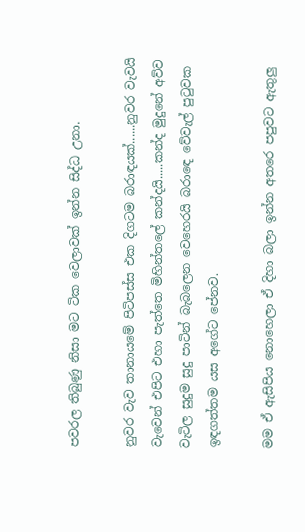පවරල තිබුණු නිසා මට ටික වෙලාවක් ඉන්න සිද්ධ උනා.

නුවර වැව තානායමේ පිටිපස්ස එක දිගටම බරාඳයක්......නුවර වැවයි වැවෙන් එපිට එහා පැත්තෙ මිහින්තලේ කන්දයි.....කන්ද මුදුනේ අව්ව වැටිල සුදුම සුදු පාටින් බැබලෙන වෙහෙරයි බරාඳෙ වේවැල් පුටුවක ඉඳගත්තම යස අගේට පේනව.

මම ඒ ඇසිපිය නොහෙලා ඒ දිහා බලා ඉන්න අතරෙ පපුවට ඇතුලු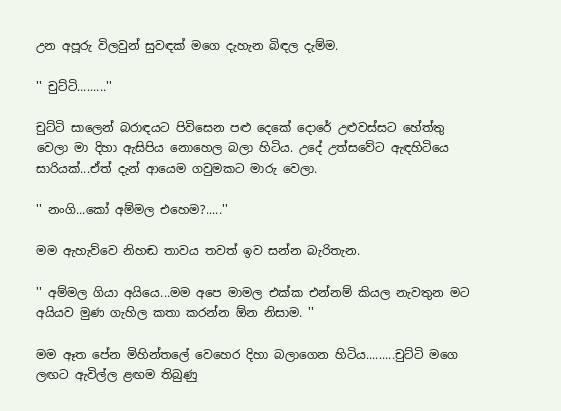උන අපූරු විලවුන් සුවඳක් මගෙ දැහැන බිඳල දැම්ම.

'' චුට්ටි.........''

චුට්ටි සාලෙන් බරාඳයට පිවිසෙන පළු දෙකේ දොරේ උළුවස්සට හේත්තු වෙලා මා දිහා ඇසිපිය නොහෙල බලා හිටිය. උදේ උත්සවේට ඇඳහිටියෙ සාරියක්...ඒත් දැන් ආයෙම ගවුමකට මාරු වෙලා.

'' නංගි...කෝ අම්මල එහෙම?.....''

මම ඇහැව්වෙ නිහඬ තාවය තවත් ඉව සන්න බැරිතැන.

'' අම්මල ගියා අයියෙ...මම අපෙ මාමල එක්ක එන්නම් කියල නැවතුන මට අයියව මුණ ගැහිල කතා කරන්න ඕන නිසාම. ''

මම ඈත පේන මිහින්තලේ වෙහෙර දිහා බලාගෙන හිටිය.........චුට්ටි මගෙ ලඟට ඇවිල්ල ළඟම තිබුණු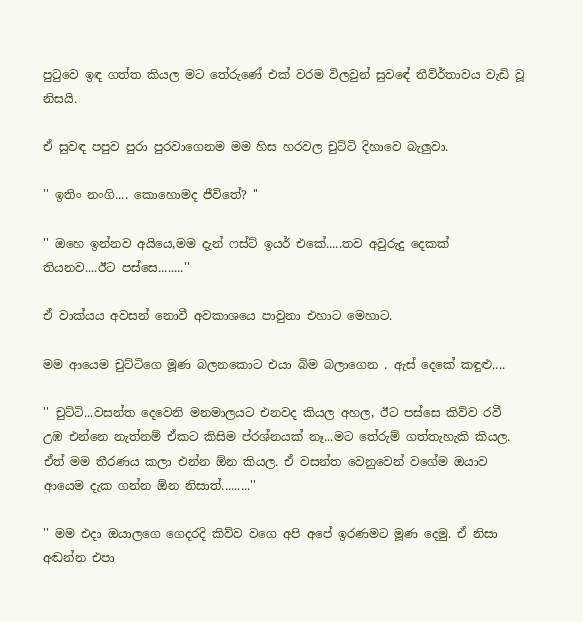පුටුවෙ ඉඳ ගත්ත කියල මට තේරුණේ එක් වරම විලවුන් සුවඳේ තීව්ර්තාවය වැඩි වූ නිසයි.

ඒ සුවඳ පපුව පුරා පුරවාගෙනම මම හිස හරවල චුට්ටි දිහාවෙ බැලුවා.

'' ඉතිං නංගි.... කොහොමද ජීවිතේ? ''

'' ඔහෙ ඉන්නව අයියෙ,මම දැන් ෆස්ට් ඉයර් එකේ.....තව අවුරුදු දෙකක් තියනව....ඊට පස්සෙ........''

ඒ වාක්යය අවසන් නොවී අවකාශයෙ පාවුනා එහාට මෙහාට.

මම ආයෙම චුට්ටිගෙ මූණ බලනකොට එයා බිම බලාගෙන . ඇස් දෙකේ කඳුළු....

'' චුට්ටි...වසන්ත දෙවෙනි මනමාලයට එනවද කියල අහල, ඊට පස්සෙ කිව්ව රවී උඹ එන්නෙ නැත්නම් ඒකට කිසිම ප්රශ්නයක් නෑ...මට තේරුම් ගත්තැහැකි කියල. ඒත් මම තීරණය කලා එන්න ඕන කියල. ඒ වසන්ත වෙනුවෙන් වගේම ඔයාව ආයෙම දැක ගන්න ඕන නිසාත්.........''

'' මම එදා ඔයාලගෙ ගෙදරදි කිව්ව වගෙ අපි අපේ ඉරණමට මූණ දෙමු. ඒ නිසා අඬන්න එපා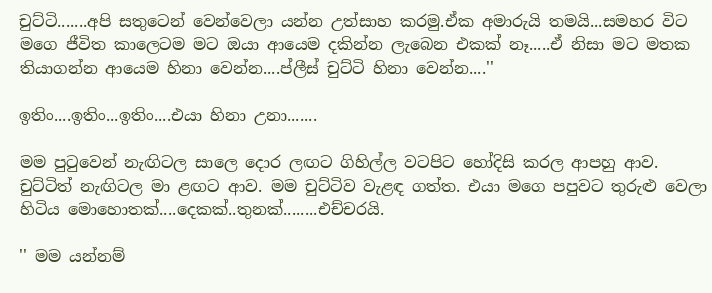චුට්ටි.......අපි සතුටෙන් වෙන්වෙලා යන්න උත්සාහ කරමු.ඒක අමාරුයි තමයි...සමහර විට මගෙ ජීවිත කාලෙටම මට ඔයා ආයෙම දකින්න ලැබෙන එකක් නෑ.....ඒ නිසා මට මතක තියාගන්න ආයෙම හිනා වෙන්න....ප්ලීස් චුට්ටි හිනා වෙන්න....''

ඉතිං....ඉතිං...ඉතිං....එයා හිනා උනා.......

මම පුටුවෙන් නැඟිටල සාලෙ දොර ලඟට ගිහිල්ල වටපිට හෝදිසි කරල ආපහු ආව. චුට්ටිත් නැඟිටල මා ළඟට ආව. මම චුට්ටිව වැළඳ ගත්ත. එයා මගෙ පපුවට තුරුළු වෙලා හිටිය මොහොතක්....දෙකක්..තුනක්........එච්චරයි.

'' මම යන්නම්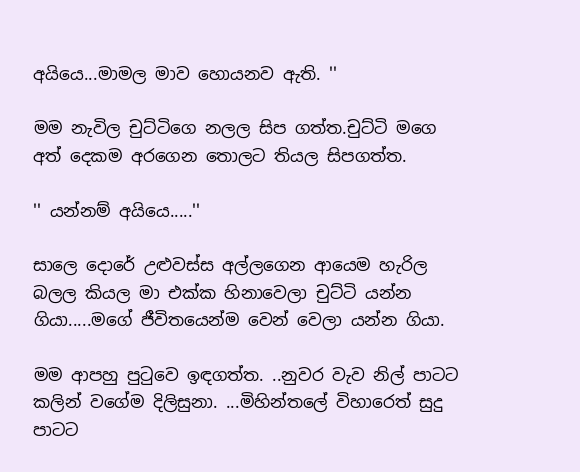අයියෙ...මාමල මාව හොයනව ඇති. ''

මම නැවිල චුට්ටිගෙ නලල සිප ගත්ත.චුට්ටි මගෙ අත් දෙකම අරගෙන තොලට තියල සිපගත්ත.

'' යන්නම් අයියෙ.....''

සාලෙ දොරේ උළුවස්ස අල්ලගෙන ආයෙම හැරිල බලල කියල මා එක්ක හිනාවෙලා චුට්ටි යන්න ගියා.....මගේ ජීවිතයෙන්ම වෙන් වෙලා යන්න ගියා.

මම ආපහු පුටුවෙ ඉඳගත්ත. ..නුවර වැව නිල් පාටට කලින් වගේම දිලිසුනා. ...මිහින්තලේ විහාරෙත් සුදු පාටට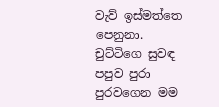වැව් ඉස්මත්තෙ පෙනුනා. චුට්ටිගෙ සුවඳ පපුව පුරා පුරවගෙන මම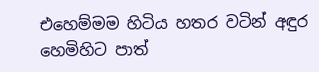එහෙම්මම හිටිය හතර වටින් අඳුර හෙමිහිට පාත්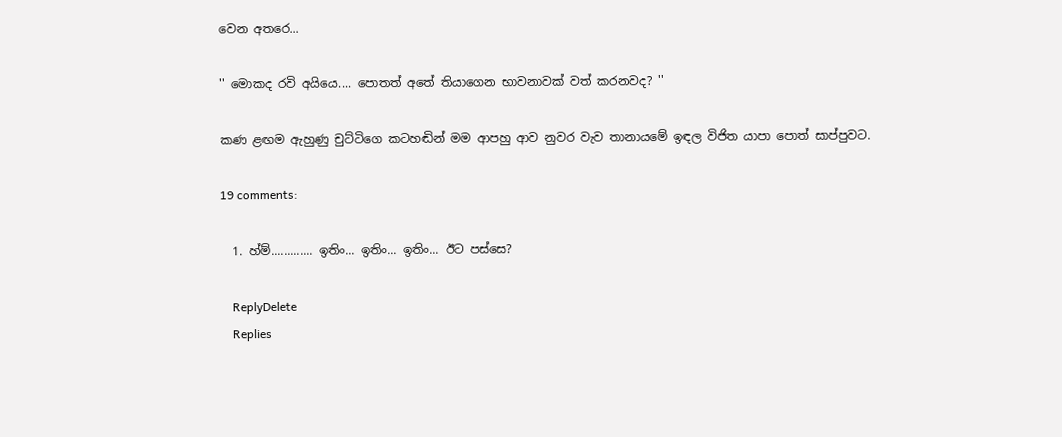වෙන අතරෙ...

'' මොකද රවි අයියෙ.... පොතත් අතේ තියාගෙන භාවනාවක් වත් කරනවද? ''

කණ ළඟම ඇහුණු චුට්ටිගෙ කටහඬින් මම ආපහු ආව නුවර වැව තානායමේ ඉඳල විජිත යාපා පොත් සාප්පුවට.

19 comments:

  1. හ්ම්............. ඉතිං... ඉතිං... ඉතිං... ඊට පස්සෙ?

    ReplyDelete
    Replies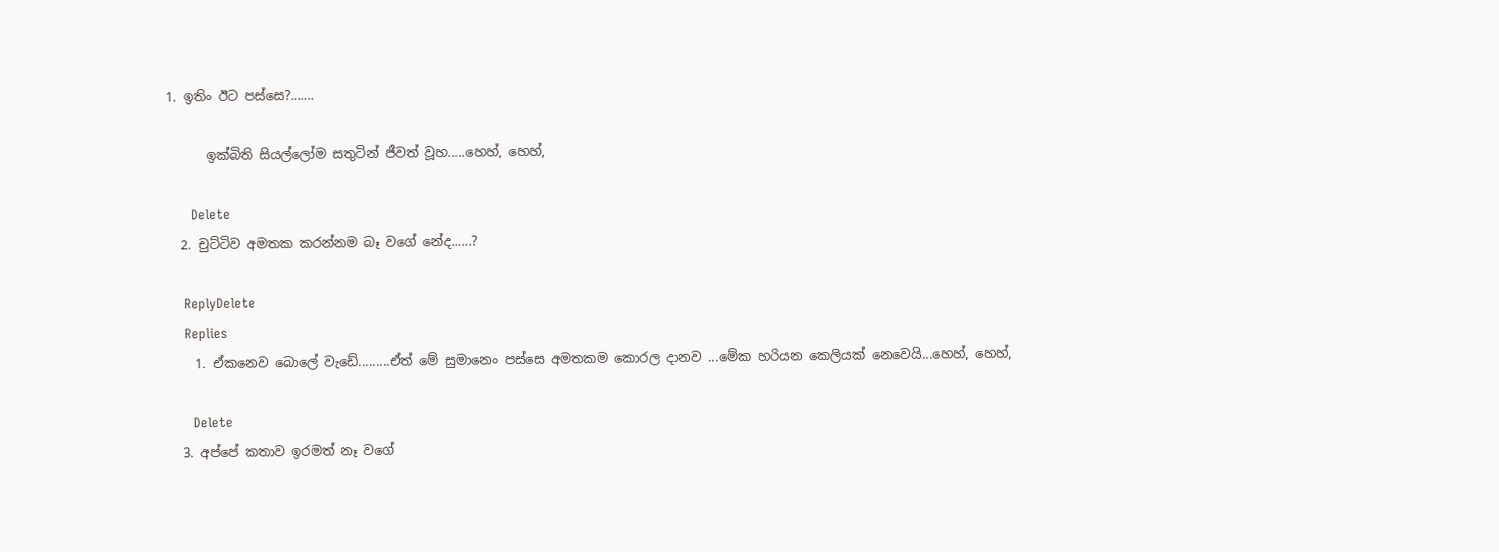1. ඉතිං ඊට පස්සෙ?.......

      ඉක්බිති සියල්ලෝම සතුටින් ජීවත් වූහ.....හෙහ්, හෙහ්,

      Delete
  2. චුට්ටිව අමතක කරන්නම බෑ වගේ නේද......?

    ReplyDelete
    Replies
    1. ඒකනෙව බොලේ වැඩේ.........ඒත් මේ සුමානෙං පස්සෙ අමතකම කොරල දානව ...මේක හරියන කෙලියක් නෙවෙයි...හෙහ්, හෙහ්,

      Delete
  3. අප්පේ කතාව ඉරමත් නෑ වගේ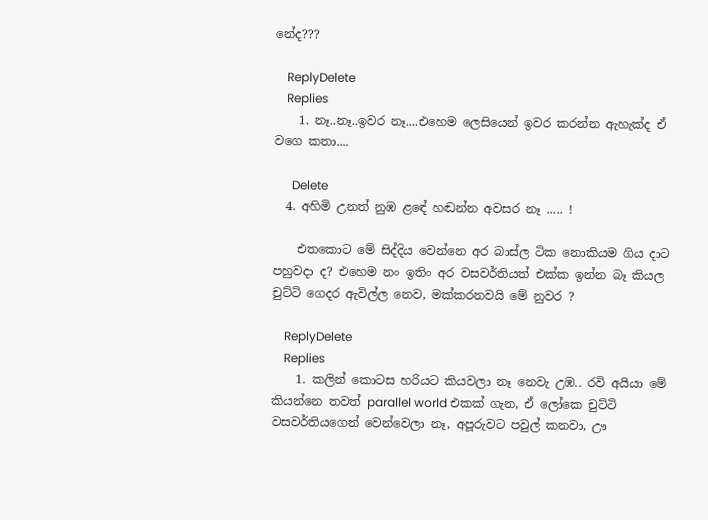නේද???

    ReplyDelete
    Replies
    1. නෑ..නෑ..ඉවර නෑ....එහෙම ලෙසියෙන් ඉවර කරන්න ඇහැක්ද ඒ වගෙ කතා....

      Delete
  4. අහිමි උනත් නුඹ ළඳේ හඬන්න අවසර නෑ ..... !

    එතකොට මේ සිද්දිය වෙන්නෙ අර බාස්ල ටික නොකියම ගිය දාට පහුවදා ද? එහෙම නං ඉතිං අර වසවර්තියත් එක්ක ඉන්න බෑ කියල චුට්ටි ගෙදර ඇවිල්ල නෙව, මක්කරනවයි මේ නුවර ?

    ReplyDelete
    Replies
    1. කලින් කොටස හරියට කියවලා නෑ නෙවැ උඹ.. රවි අයියා මේ කියන්නෙ තවත් parallel world එකක් ගැන, ඒ ලෝකෙ චුට්ටි වසවර්තියගෙන් වෙන්වෙලා නෑ, අපූරුවට පවුල් කනවා, ඌ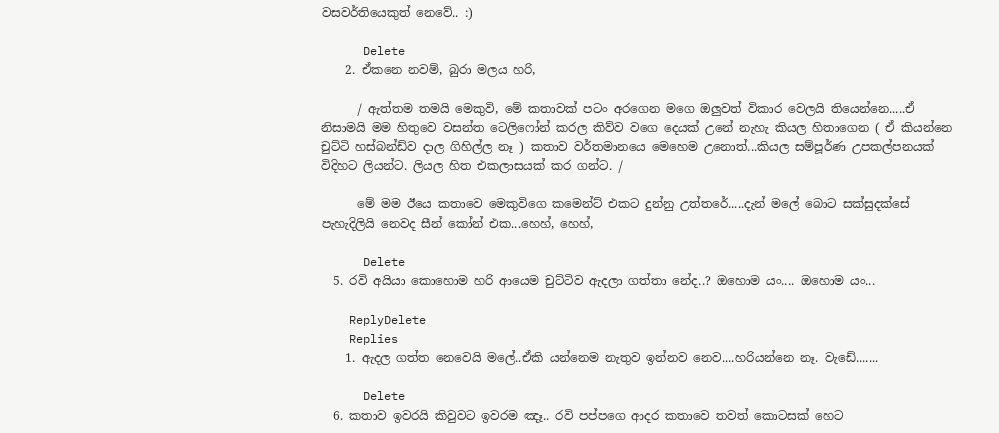වසවර්තියෙකුත් නෙවේ.. :)

      Delete
    2. ඒකනෙ නවම්, බුරා මලය හරි,

      / ඇත්තම තමයි මෙකුවි, මේ කතාවක් පටං අරගෙන මගෙ ඔලුවත් විකාර වෙලයි තියෙන්නෙ.....ඒ නිසාමයි මම හිතුවෙ වසන්ත ටෙලිෆෝන් කරල කිව්ව වගෙ දෙයක් උනේ නැහැ කියල හිතාගෙන ( ඒ කියන්නෙ චුට්ටි හස්බන්ඩ්ව දාල ගිහිල්ල නෑ ) කතාව වර්තමානයෙ මෙහෙම උනොත්...කියල සම්පූර්ණ උපකල්පනයක් විදිහට ලියන්ට. ලියල හිත එකලාසයක් කර ගන්ට. /

      මේ මම ඊයෙ කතාවෙ මෙකුවිගෙ කමෙන්ට් එකට දුන්නු උත්තරේ.....දැන් මලේ බොට සක්සුදක්සේ පැහැදිලියි නෙවද සීන් කෝන් එක...හෙහ්, හෙහ්,

      Delete
  5. රවි අයියා කොහොම හරි ආයෙම චුට්ටිව ඇදලා ගත්තා නේද..? ඔහොම යං.... ඔහොම යං...

    ReplyDelete
    Replies
    1. ඇදල ගත්ත නෙවෙයි මලේ..ඒකි යන්නෙම නැතුව ඉන්නව නෙව....හරියන්නෙ නෑ. වැඩේ.......

      Delete
  6. කතාව ඉවරයි කිවුවට ඉවරම ඤෑ.. රවි පප්පගෙ ආදර කතාවෙ තවත් කොටසක් හෙට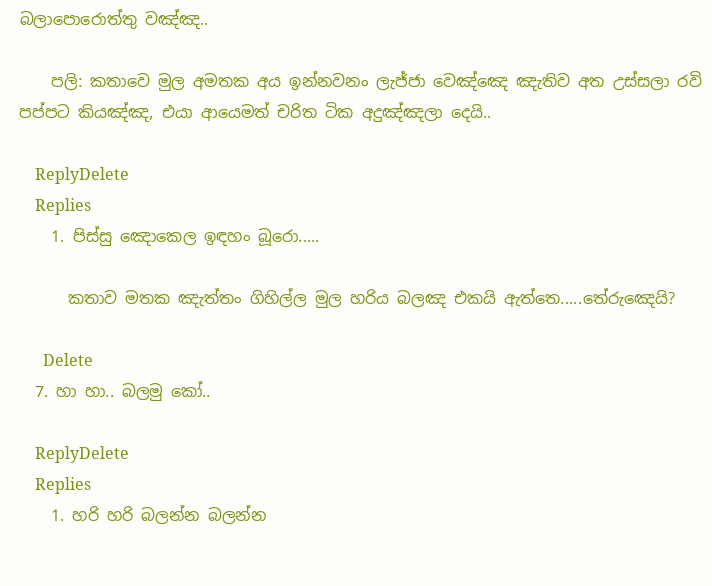බලාපොරොත්තු වඤ්ඤ..

    පලි: කතාවෙ මුල අමතක අය ඉන්නවනං ලැජ්ජා වෙඤ්ඤෙ ඤැතිව අත උස්සලා රවි පප්පට කියඤ්ඤ, එයා ආයෙමත් චරිත ටික අදුඤ්ඤලා දෙයි..

    ReplyDelete
    Replies
    1. පිස්සු ඤොකෙල ඉඳහං බූරො.....

      කතාව මතක ඤැත්තං ගිහිල්ල මුල හරිය බලඤ එකයි ඇත්තෙ.....තේරුඤෙයි?

      Delete
  7. හා ‍හා.. බලමු කෝ..

    ReplyDelete
    Replies
    1. හරි හරි බලන්න බලන්න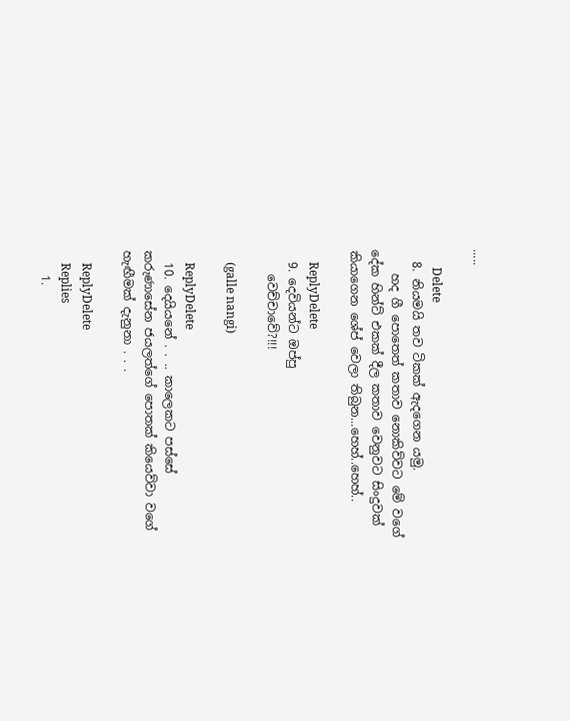.....

      Delete
  8. නියමයි තව ටිකක් ඇදගෙන යමු.
    හද ගී පොතෙත් කතාව නොකිව්වට මේ වගේ දේක හින්ට් එකක් දීල කතාව වෙනුවට සිංදුවක් කියාගෙන ශේප් වෙලා තිබුන...හෙහ්..හෙහ්..

    ReplyDelete
  9. දෙවියන්ට ඔප්පු
    වෙච්චාවේ?!!!

    (galle nangi)

    ReplyDelete
  10. දෙයියනේ . . .. කාලෙකට පස්සේ කරුණාසේන ජයලත්ගේ පොතක් කියෙව්වා වගේ හැඟීමක් දැනුනා . . .

    ReplyDelete
    Replies
    1.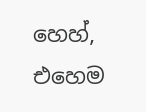හෙහ්, එහෙම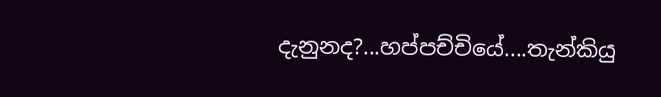දැනුනද?...හප්පච්චියේ....තැන්කියු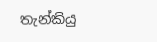තැන්කියු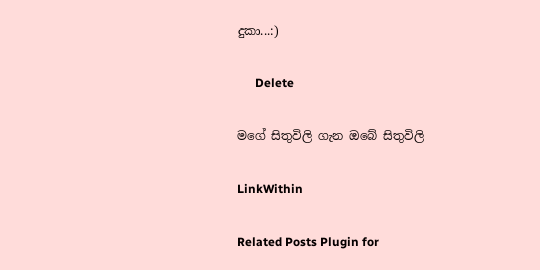දුකා...:)

      Delete

මගේ සිතුවිලි ගැන ඔබේ සිතුවිලි

LinkWithin

Related Posts Plugin for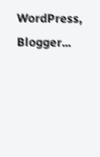WordPress, Blogger...